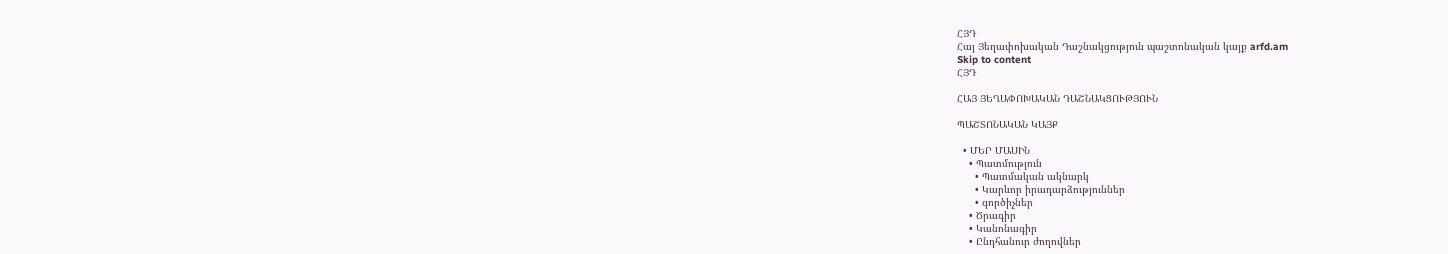ՀՅԴ
Հայ Յեղափոխական Դաշնակցություն պաշտոնական կայք arfd.am
Skip to content
ՀՅԴ

ՀԱՅ ՅԵՂԱՓՈԽԱԿԱՆ ԴԱՇՆԱԿՑՈՒԹՅՈՒՆ

ՊԱՇՏՈՆԱԿԱՆ ԿԱՅՔ

  • ՄԵՐ ՄԱՍԻՆ
    • Պատմություն
      • Պատմական ակնարկ
      • Կարևոր իրադարձություններ
      • գործիչներ
    • Ծրագիր
    • Կանոնագիր
    • Ընդհանուր ժողովներ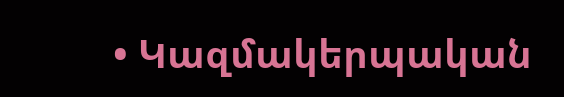• Կազմակերպական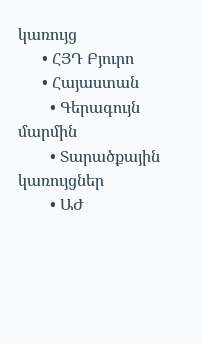կառույց
      • ՀՅԴ Բյուրո
      • Հայաստան
        • Գերագույն մարմին
        • Տարածքային կառույցներ
        • ԱԺ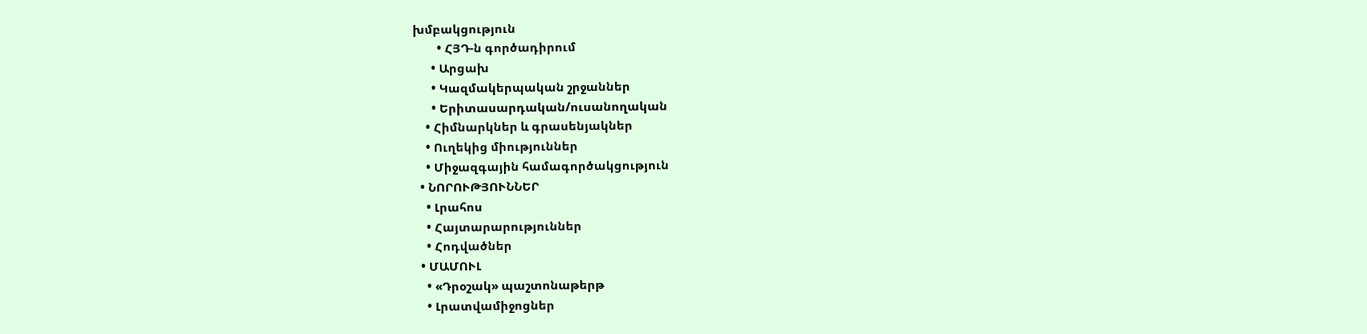խմբակցություն
        • ՀՅԴ-ն գործադիրում
      • Արցախ
      • Կազմակերպական շրջաններ
      • Երիտասարդական/ուսանողական
    • Հիմնարկներ և գրասենյակներ
    • Ուղեկից միություններ
    • Միջազգային համագործակցություն
  • ՆՈՐՈՒԹՅՈՒՆՆԵՐ
    • Լրահոս
    • Հայտարարություններ
    • Հոդվածներ
  • ՄԱՄՈՒԼ
    • «Դրօշակ» պաշտոնաթերթ
    • Լրատվամիջոցներ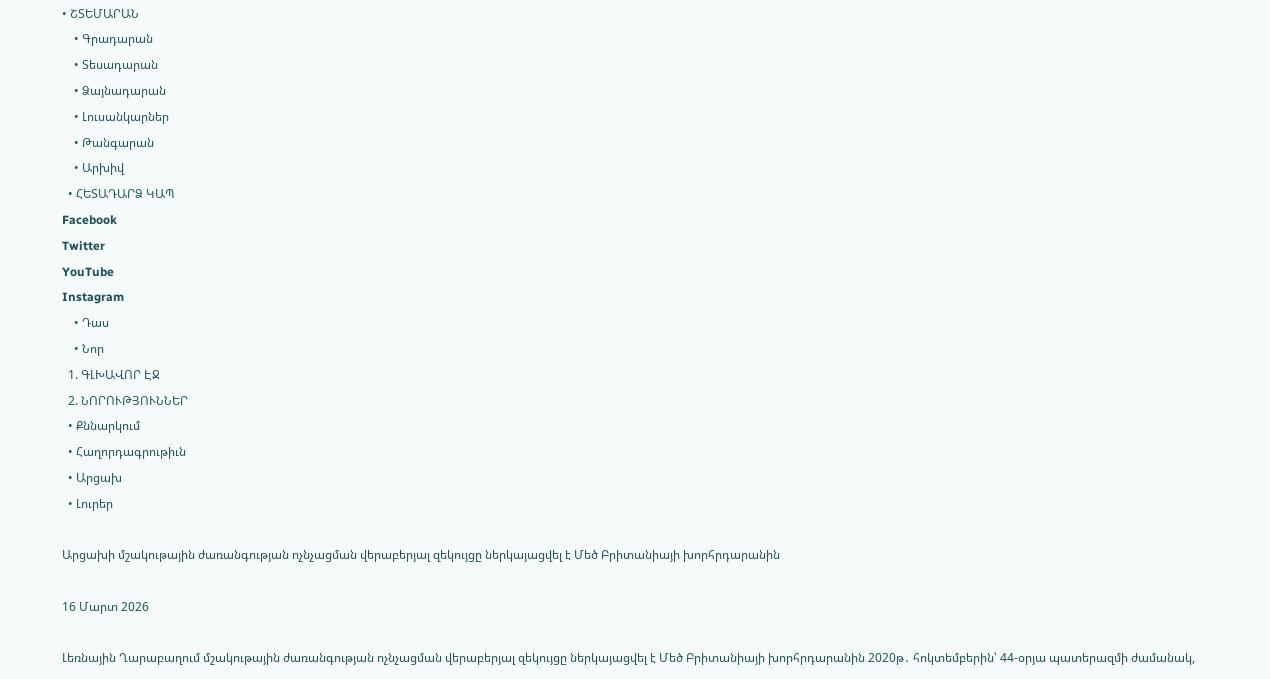• ՇՏԵՄԱՐԱՆ
    • Գրադարան
    • Տեսադարան
    • Ձայնադարան
    • Լուսանկարներ
    • Թանգարան
    • Արխիվ
  • ՀԵՏԱԴԱՐՁ ԿԱՊ
Facebook
Twitter
YouTube
Instagram
    • Դաս
    • Նոր
  1. ԳԼԽԱՎՈՐ ԷՋ
  2. ՆՈՐՈՒԹՅՈՒՆՆԵՐ
  • Քննարկում
  • Հաղորդագրութիւն
  • Արցախ
  • Լուրեր

Արցախի մշակութային ժառանգության ոչնչացման վերաբերյալ զեկույցը ներկայացվել է Մեծ Բրիտանիայի խորհրդարանին

16 Մարտ 2026

Լեռնային Ղարաբաղում մշակութային ժառանգության ոչնչացման վերաբերյալ զեկույցը ներկայացվել է Մեծ Բրիտանիայի խորհրդարանին 2020թ․ հոկտեմբերին՝ 44-օրյա պատերազմի ժամանակ,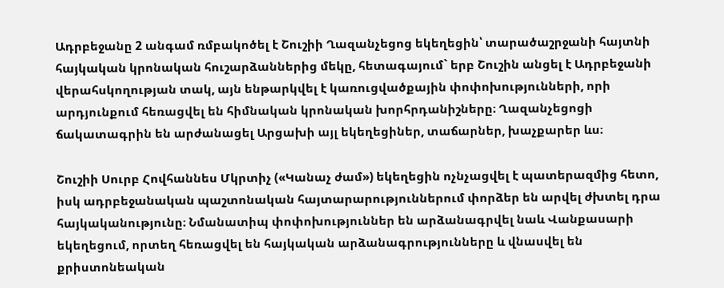Ադրբեջանը 2 անգամ ռմբակոծել է Շուշիի Ղազանչեցոց եկեղեցին՝ տարածաշրջանի հայտնի հայկական կրոնական հուշարձաններից մեկը, հետագայում` երբ Շուշին անցել է Ադրբեջանի վերահսկողության տակ, այն ենթարկվել է կառուցվածքային փոփոխությունների, որի արդյունքում հեռացվել են հիմնական կրոնական խորհրդանիշները։ Ղազանչեցոցի ճակատագրին են արժանացել Արցախի այլ եկեղեցիներ, տաճարներ, խաչքարեր ևս։

Շուշիի Սուրբ Հովհաննես Մկրտիչ («Կանաչ ժամ») եկեղեցին ոչնչացվել է պատերազմից հետո, իսկ ադրբեջանական պաշտոնական հայտարարություններում փորձեր են արվել ժխտել դրա հայկականությունը։ Նմանատիպ փոփոխություններ են արձանագրվել նաև Վանքասարի եկեղեցում, որտեղ հեռացվել են հայկական արձանագրությունները և վնասվել են քրիստոնեական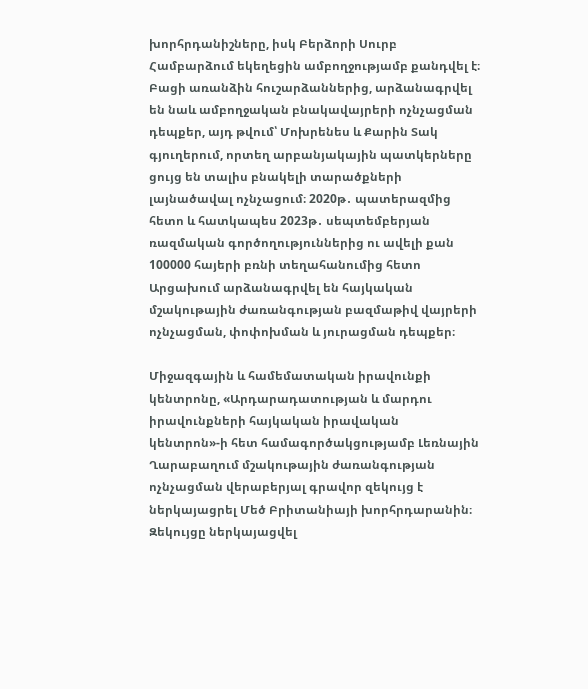խորհրդանիշները, իսկ Բերձորի Սուրբ Համբարձում եկեղեցին ամբողջությամբ քանդվել է։ Բացի առանձին հուշարձաններից, արձանագրվել են նաև ամբողջական բնակավայրերի ոչնչացման դեպքեր, այդ թվում՝ Մոխրենես և Քարին Տակ գյուղերում, որտեղ արբանյակային պատկերները ցույց են տալիս բնակելի տարածքների լայնածավալ ոչնչացում։ 2020թ․ պատերազմից հետո և հատկապես 2023թ․ սեպտեմբերյան ռազմական գործողություններից ու ավելի քան 100000 հայերի բռնի տեղահանումից հետո Արցախում արձանագրվել են հայկական մշակութային ժառանգության բազմաթիվ վայրերի ոչնչացման, փոփոխման և յուրացման դեպքեր։

Միջազգային և համեմատական իրավունքի կենտրոնը, «Արդարադատության և մարդու իրավունքների հայկական իրավական կենտրոն»-ի հետ համագործակցությամբ Լեռնային Ղարաբաղում մշակութային ժառանգության ոչնչացման վերաբերյալ գրավոր զեկույց է ներկայացրել Մեծ Բրիտանիայի խորհրդարանին։ Զեկույցը ներկայացվել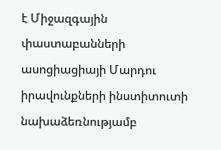է Միջազգային փաստաբանների ասոցիացիայի Մարդու իրավունքների ինստիտուտի նախաձեռնությամբ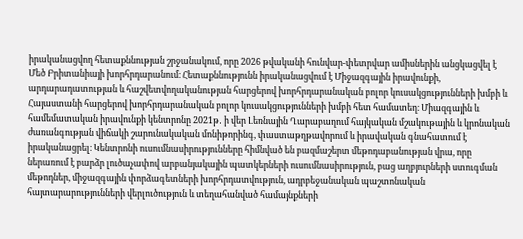իրականացվող հետաքննության շրջանակում, որը 2026 թվականի հունվար-փետրվար ամիսներին անցկացվել է Մեծ Բրիտանիայի խորհրդարանում։ Հետաքննությունն իրականացվում է Միջազգային իրավունքի, արդարադատության և հաշվետվողականության հարցերով խորհրդարանական բոլոր կուսակցությունների խմբի և Հայաստանի հարցերով խորհրդարանական բոլոր կուսակցությունների խմբի հետ համատեղ։ Միազգային և համեմատական իրավունքի կենտրոնը 2021թ․ ի վեր Լեռնային Ղարաբաղում հայկական մշակութային և կրոնական ժառանգության վիճակի շարունակական մոնիթորինգ, փաստաթղթավորում և իրավական գնահատում է իրականացրել։ Կենտրոնի ուսումնասիրությունները հիմնված են բազմաշերտ մեթոդաբանության վրա, որը ներառում է բարձր լուծաչափով արբանյակային պատկերների ուսումնասիրություն, բաց աղբյուրների ստուգման մեթոդներ, միջազգային փորձագետների խորհրդատվություն, ադրբեջանական պաշտոնական հայտարարությունների վերլուծություն և տեղահանված համայնքների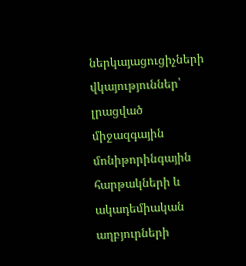ներկայացուցիչների վկայություններ՝ լրացված միջազգային մոնիթորինգային հարթակների և ակադեմիական աղբյուրների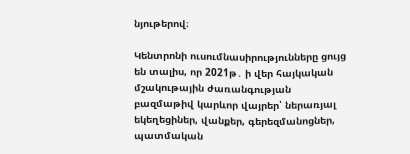նյութերով։

Կենտրոնի ուսումնասիրությունները ցույց են տալիս, որ 2021թ․ ի վեր հայկական մշակութային ժառանգության բազմաթիվ կարևոր վայրեր՝ ներառյալ եկեղեցիներ, վանքեր, գերեզմանոցներ, պատմական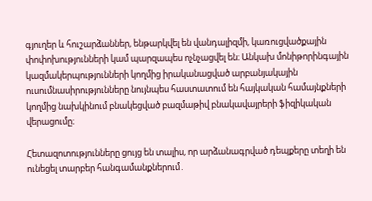գյուղեր և հուշարձաններ, ենթարկվել են վանդալիզմի, կառուցվածքային փոփոխությունների կամ պարզապես ոչնչացվել են։ Անկախ մոնիթորինգային կազմակերպությունների կողմից իրականացված արբանյակային ուսումնասիրությունները նույնպես հաստատում են հայկական համայնքների կողմից նախկինում բնակեցված բազմաթիվ բնակավայրերի ֆիզիկական վերացումը։

Հետազոտությունները ցույց են տալիս, որ արձանագրված դեպքերը տեղի են ունեցել տարբեր հանգամանքներում․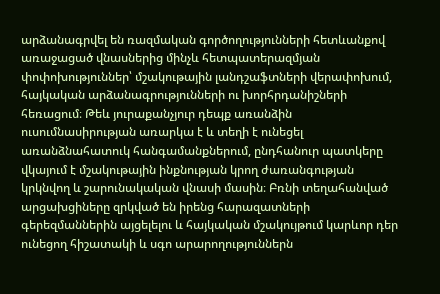արձանագրվել են ռազմական գործողությունների հետևանքով առաջացած վնասներից մինչև հետպատերազմյան փոփոխություններ՝ մշակութային լանդշաֆտների վերափոխում, հայկական արձանագրությունների ու խորհրդանիշների հեռացում։ Թեև յուրաքանչյուր դեպք առանձին ուսումնասիրության առարկա է և տեղի է ունեցել առանձնահատուկ հանգամանքներում, ընդհանուր պատկերը վկայում է մշակութային ինքնության կրող ժառանգության կրկնվող և շարունակական վնասի մասին։ Բռնի տեղահանված արցախցիները զրկված են իրենց հարազատների գերեզմաններին այցելելու և հայկական մշակույթում կարևոր դեր ունեցող հիշատակի և սգո արարողություններն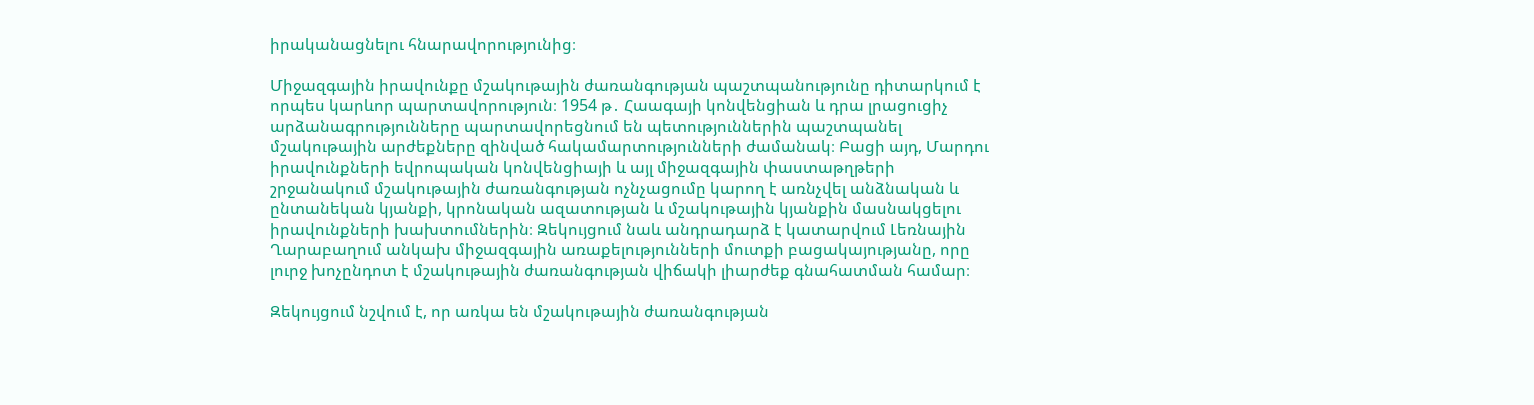իրականացնելու հնարավորությունից։

Միջազգային իրավունքը մշակութային ժառանգության պաշտպանությունը դիտարկում է որպես կարևոր պարտավորություն։ 1954 թ․ Հաագայի կոնվենցիան և դրա լրացուցիչ արձանագրությունները պարտավորեցնում են պետություններին պաշտպանել մշակութային արժեքները զինված հակամարտությունների ժամանակ։ Բացի այդ, Մարդու իրավունքների եվրոպական կոնվենցիայի և այլ միջազգային փաստաթղթերի շրջանակում մշակութային ժառանգության ոչնչացումը կարող է առնչվել անձնական և ընտանեկան կյանքի, կրոնական ազատության և մշակութային կյանքին մասնակցելու իրավունքների խախտումներին։ Զեկույցում նաև անդրադարձ է կատարվում Լեռնային Ղարաբաղում անկախ միջազգային առաքելությունների մուտքի բացակայությանը, որը լուրջ խոչընդոտ է մշակութային ժառանգության վիճակի լիարժեք գնահատման համար։

Զեկույցում նշվում է, որ առկա են մշակութային ժառանգության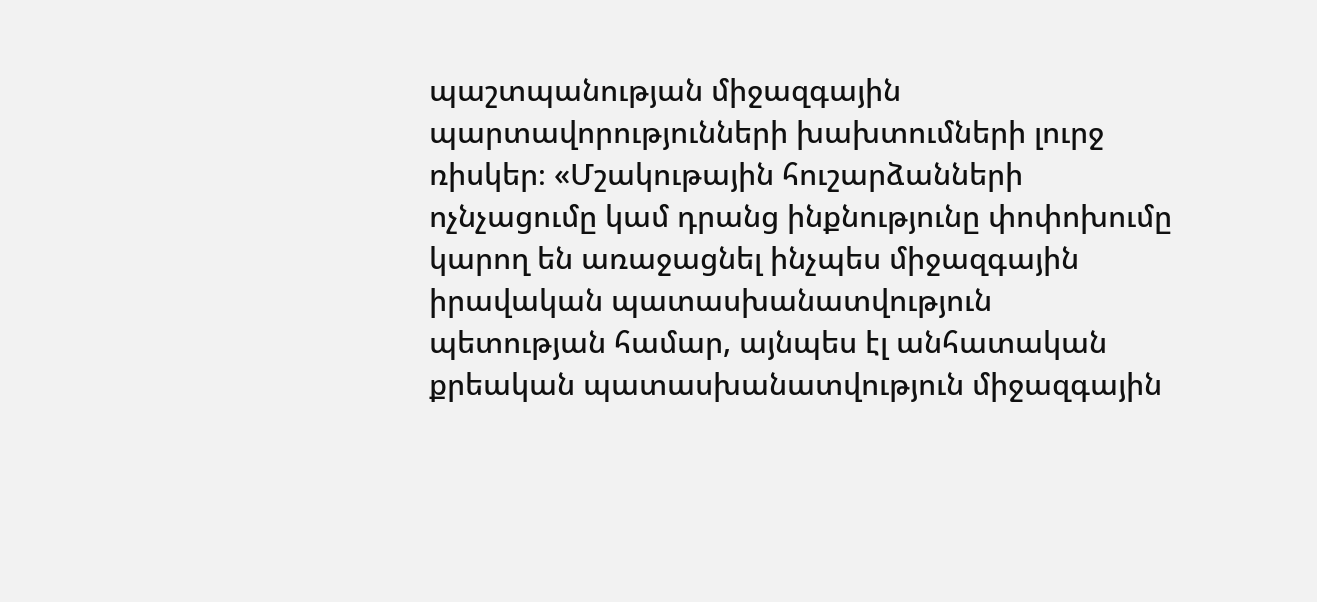պաշտպանության միջազգային պարտավորությունների խախտումների լուրջ ռիսկեր։ «Մշակութային հուշարձանների ոչնչացումը կամ դրանց ինքնությունը փոփոխումը կարող են առաջացնել ինչպես միջազգային իրավական պատասխանատվություն պետության համար, այնպես էլ անհատական քրեական պատասխանատվություն միջազգային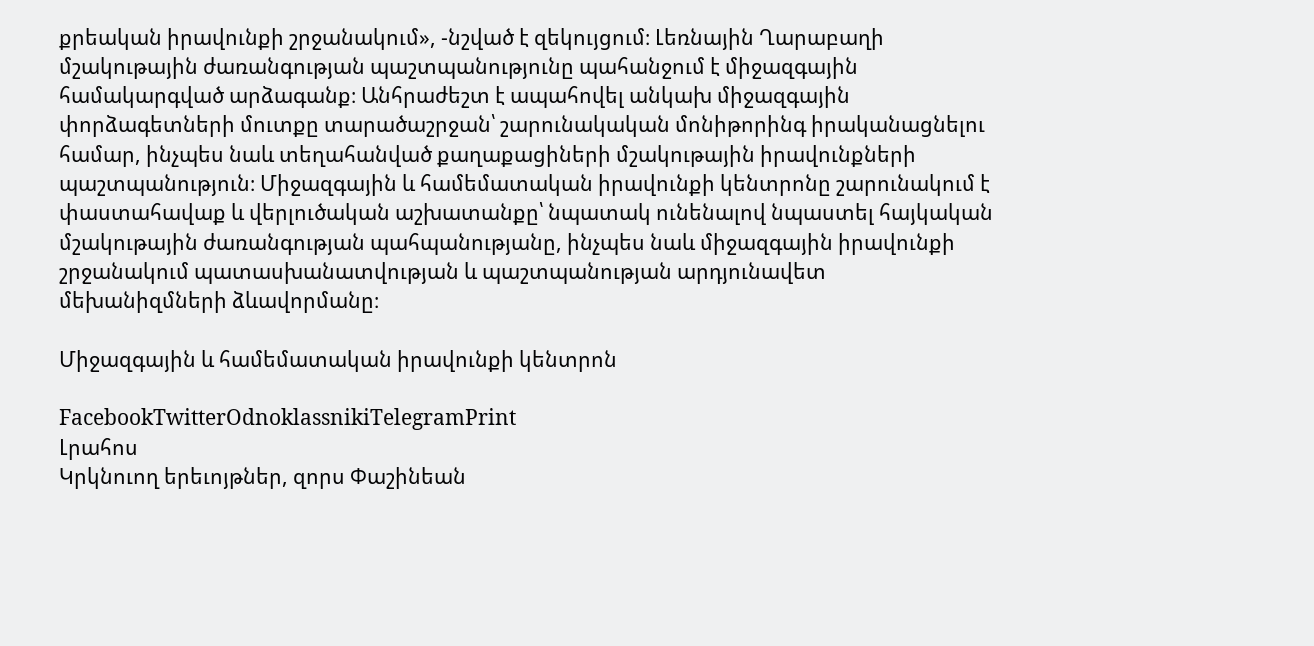քրեական իրավունքի շրջանակում», -նշված է զեկույցում։ Լեռնային Ղարաբաղի մշակութային ժառանգության պաշտպանությունը պահանջում է միջազգային համակարգված արձագանք։ Անհրաժեշտ է ապահովել անկախ միջազգային փորձագետների մուտքը տարածաշրջան՝ շարունակական մոնիթորինգ իրականացնելու համար, ինչպես նաև տեղահանված քաղաքացիների մշակութային իրավունքների պաշտպանություն։ Միջազգային և համեմատական իրավունքի կենտրոնը շարունակում է փաստահավաք և վերլուծական աշխատանքը՝ նպատակ ունենալով նպաստել հայկական մշակութային ժառանգության պահպանությանը, ինչպես նաև միջազգային իրավունքի շրջանակում պատասխանատվության և պաշտպանության արդյունավետ մեխանիզմների ձևավորմանը։

Միջազգային և համեմատական իրավունքի կենտրոն

FacebookTwitterOdnoklassnikiTelegramPrint
Լրահոս
Կրկնուող երեւոյթներ, զորս Փաշինեան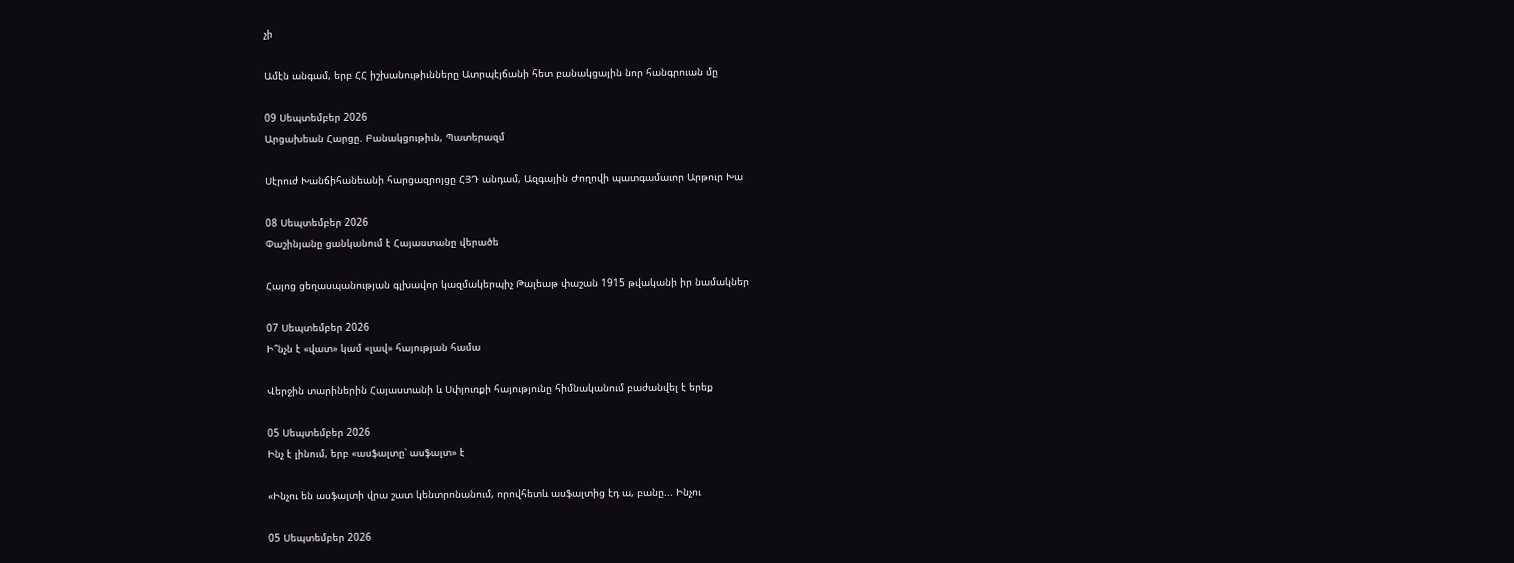չի

Ամէն անգամ, երբ ՀՀ իշխանութիւնները Ատրպէյճանի հետ բանակցային նոր հանգրուան մը

09 Սեպտեմբեր 2026
Արցախեան Հարցը. Բանակցութիւն, Պատերազմ

Սէրուժ Խանճիհանեանի հարցազրոյցը ՀՅԴ անդամ, Ազգային Ժողովի պատգամաւոր Արթուր Խա

08 Սեպտեմբեր 2026
Փաշինյանը ցանկանում է Հայաստանը վերածե

Հայոց ցեղասպանության գլխավոր կազմակերպիչ Թալեաթ փաշան 1915 թվականի իր նամակներ

07 Սեպտեմբեր 2026
Ի՞նչն է «վատ» կամ «լավ» հայության համա

Վերջին տարիներին Հայաստանի և Սփյուռքի հայությունը հիմնականում բաժանվել է երեք

05 Սեպտեմբեր 2026
Ինչ է լինում, երբ «ասֆալտը՝ ասֆալտ» է

«Ինչու են ասֆալտի վրա շատ կենտրոնանում, որովհետև ասֆալտից էդ ա, բանը... Ինչու

05 Սեպտեմբեր 2026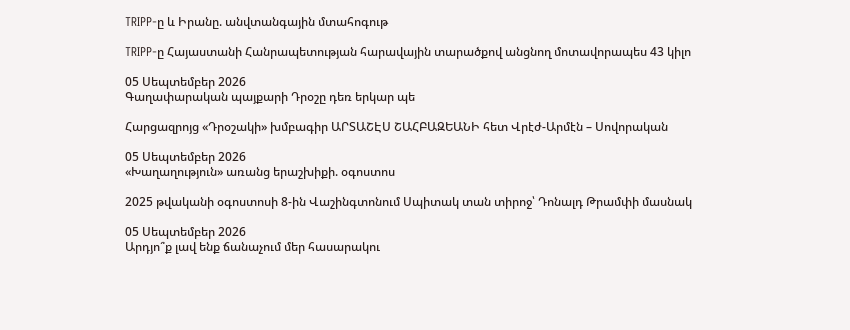TRIPP-ը և Իրանը. անվտանգային մտահոգութ

TRIPP-ը Հայաստանի Հանրապետության հարավային տարածքով անցնող մոտավորապես 43 կիլո

05 Սեպտեմբեր 2026
Գաղափարական պայքարի Դրօշը դեռ երկար պե

Հարցազրոյց «Դրօշակի» խմբագիր ԱՐՏԱՇԷՍ ՇԱՀԲԱԶԵԱՆԻ հետ Վրէժ-Արմէն – Սովորական

05 Սեպտեմբեր 2026
«Խաղաղություն» առանց երաշխիքի. օգոստոս

2025 թվականի օգոստոսի 8-ին Վաշինգտոնում Սպիտակ տան տիրոջ՝ Դոնալդ Թրամփի մասնակ

05 Սեպտեմբեր 2026
Արդյո՞ք լավ ենք ճանաչում մեր հասարակու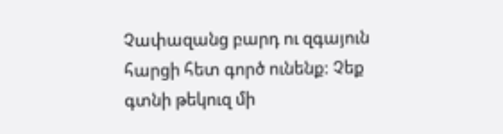Չափազանց բարդ ու զգայուն հարցի հետ գործ ունենք: Չեք գտնի թեկուզ մի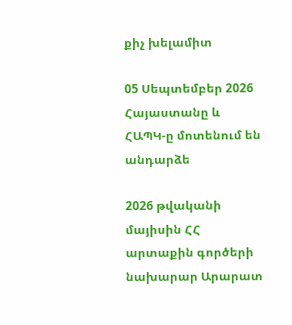քիչ խելամիտ

05 Սեպտեմբեր 2026
Հայաստանը և ՀԱՊԿ-ը մոտենում են անդարձե

2026 թվականի մայիսին ՀՀ արտաքին գործերի նախարար Արարատ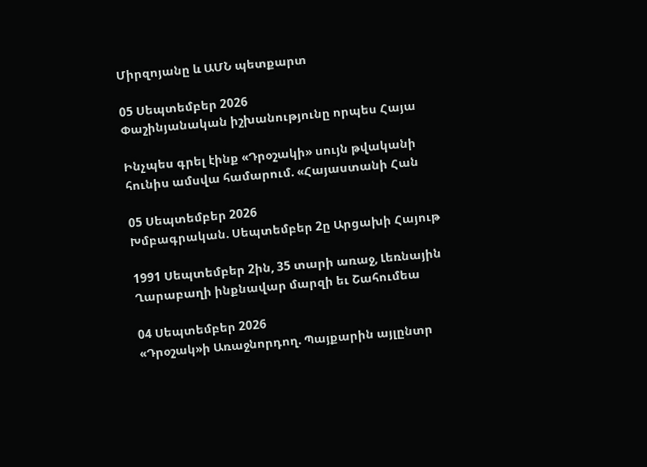Միրզոյանը և ԱՄՆ պետքարտ

05 Սեպտեմբեր 2026
Փաշինյանական իշխանությունը որպես Հայա

Ինչպես գրել էինք «Դրօշակի» սույն թվականի հունիս ամսվա համարում. «Հայաստանի Հան

05 Սեպտեմբեր 2026
Խմբագրական. Սեպտեմբեր 2ը Արցախի Հայութ

1991 Սեպտեմբեր 2ին, 35 տարի առաջ, Լեռնային Ղարաբաղի ինքնավար մարզի եւ Շահումեա

04 Սեպտեմբեր 2026
«Դրօշակ»ի Առաջնորդող. Պայքարին այլընտր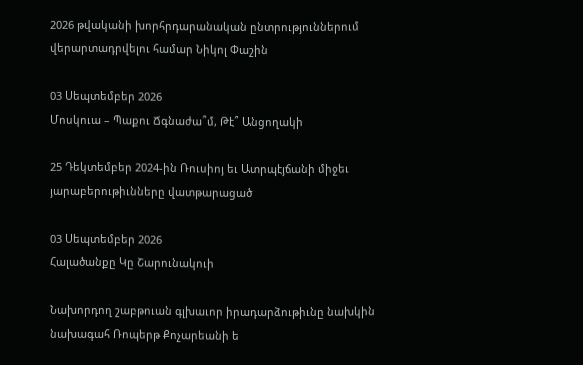2026 թվականի խորհրդարանական ընտրություններում վերարտադրվելու համար Նիկոլ Փաշին

03 Սեպտեմբեր 2026
Մոսկուա – Պաքու Ճգնաժա՞մ, Թէ՞ Անցողակի

25 Դեկտեմբեր 2024-ին Ռուսիոյ եւ Ատրպէյճանի միջեւ յարաբերութիւնները վատթարացած

03 Սեպտեմբեր 2026
Հալածանքը Կը Շարունակուի

Նախորդող շաբթուան գլխաւոր իրադարձութիւնը նախկին նախագահ Ռոպերթ Քոչարեանի ե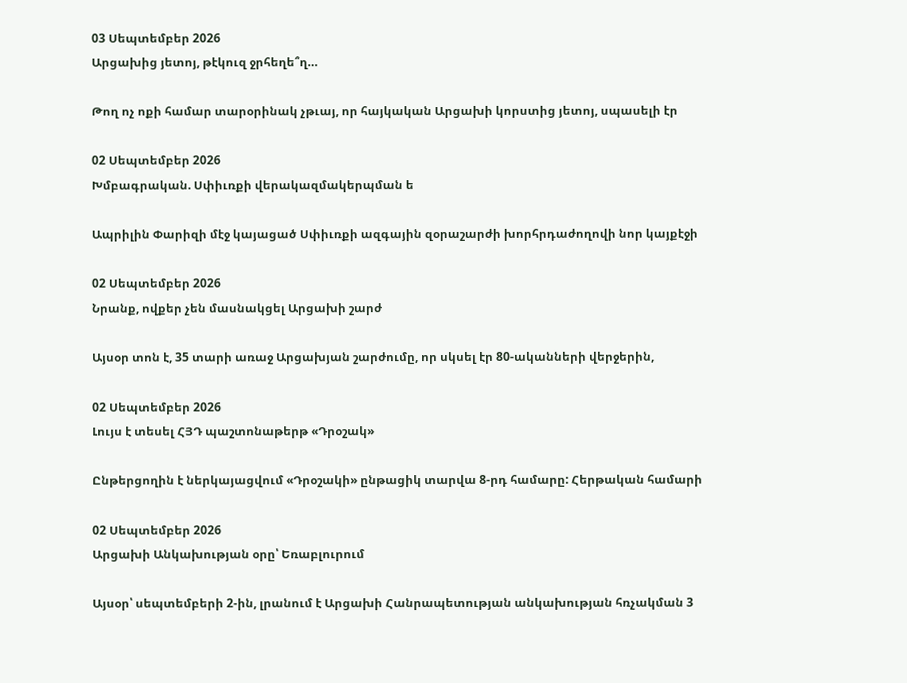03 Սեպտեմբեր 2026
Արցախից յետոյ, թէկուզ ջրհեղե՞ղ…

Թող ոչ ոքի համար տարօրինակ չթւայ, որ հայկական Արցախի կորստից յետոյ, սպասելի էր

02 Սեպտեմբեր 2026
Խմբագրական. Սփիւռքի վերակազմակերպման ե

Ապրիլին Փարիզի մէջ կայացած Սփիւռքի ազգային զօրաշարժի խորհրդաժողովի նոր կայքէջի

02 Սեպտեմբեր 2026
Նրանք, ովքեր չեն մասնակցել Արցախի շարժ

Այսօր տոն է, 35 տարի առաջ Արցախյան շարժումը, որ սկսել էր 80-ականների վերջերին,

02 Սեպտեմբեր 2026
Լույս է տեսել ՀՅԴ պաշտոնաթերթ «Դրօշակ»

Ընթերցողին է ներկայացվում «Դրօշակի» ընթացիկ տարվա 8-րդ համարը: Հերթական համարի

02 Սեպտեմբեր 2026
Արցախի Անկախության օրը՝ Եռաբլուրում

Այսօր՝ սեպտեմբերի 2-ին, լրանում է Արցախի Հանրապետության անկախության հռչակման 3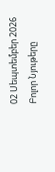02 Սեպտեմբեր 2026
Բոլոր Նյութերը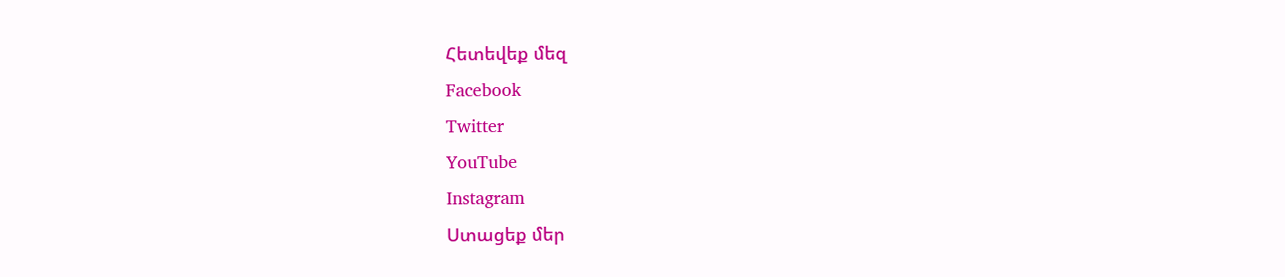Հետեվեք մեզ
Facebook
Twitter
YouTube
Instagram
Ստացեք մեր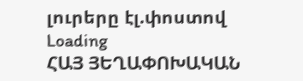լուրերը էլ.փոստով
Loading
ՀԱՅ ՅԵՂԱՓՈԽԱԿԱՆ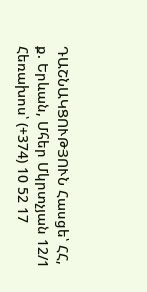ԴԱՇՆԱԿՑՈՒԹՅՈՒՆ Հասցե՝ ՀՀ, ք. Երևան, Մհեր Մկրտչյան 12/1 Հեռախոս՝ (+374) 10 52 17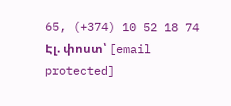65, (+374) 10 52 18 74 Էլ. փոստ՝ [email protected]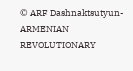© ARF Dashnaktsutyun- ARMENIAN REVOLUTIONARY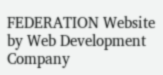FEDERATION Website by Web Development Company